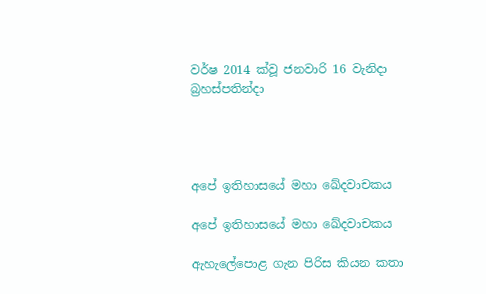වර්ෂ 2014 ක්වූ ජනවාරි 16 වැනිදා බ්‍රහස්පතින්දා




අපේ ඉතිහාසයේ මහා ඛේදවාචකය

අපේ ඉතිහාසයේ මහා ඛේදවාචකය

ඇහැලේපොළ ගැන පිරිස කියන කතා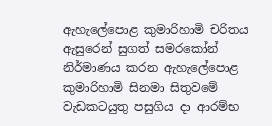ඇහැලේපොළ කුමාරිහාමි චරිතය ඇසුරෙන් සුගත් සමරකෝන් නිර්මාණය කරන ඇහැලේපොළ කුමාරිහාමි සිනමා සිතුවමේ වැඩකටයුතු පසුගිය දා ආරම්භ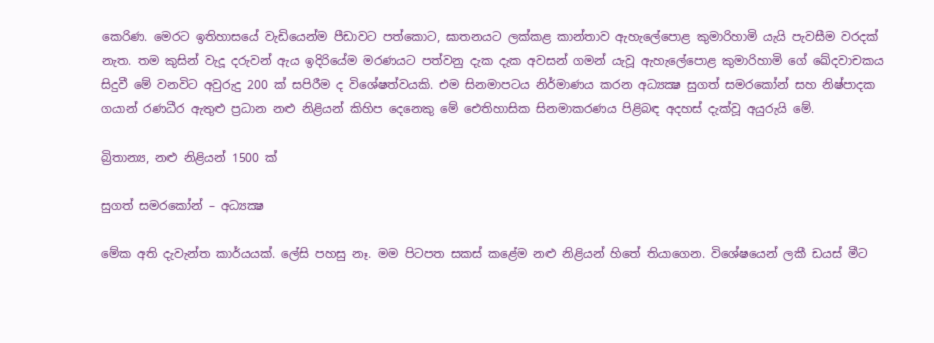කෙරිණ. මෙරට ඉතිහාසයේ වැඩියෙන්ම පීඩාවට පත්කොට, ඝාතනයට ලක්කළ කාන්තාව ඇහැලේපොළ කුමාරිහාමි යැයි පැවසීම වරදක් නැත. තම කුසින් වැදූ දරුවන් ඇය ඉදිරියේම මරණයට පත්වනු දැක දැක අවසන් ගමන් යැවූ ඇහැලේපොළ කුමාරිහාමි ගේ ඛේදවාචකය සිදුවී මේ වනවිට අවුරුදු 200 ක් සපිරීම ද විශේෂත්වයකි. එම සිනමාපටය නිර්මාණය කරන අධ්‍යක්‍ෂ සුගත් සමරකෝන් සහ නිෂ්පාදක ගයාන් රණධීර ඇතුළු ප්‍රධාන නළු නිළියන් කිහිප දෙනෙකු මේ ඓතිහාසික සිනමාකරණය පිළිබඳ අදහස් දැක්වූ අයුරුයි මේ.

බ්‍රිතාන්‍ය, නළු නිළියන් 1500 ක්

සුගත් සමරකෝන් – අධ්‍යක්‍ෂ

මේක අති දැවැන්ත කාර්යයක්. ලේසි පහසු නෑ. මම පිටපත සකස් කළේම නළු නිළියන් හිතේ තියාගෙන. විශේෂයෙන් ලකී ඩයස් මීට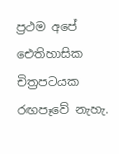ප්‍රථම අපේ ඓතිහාසික චිත්‍රපටයක රඟපෑවේ නැහැ.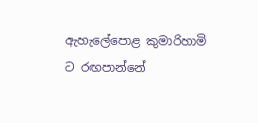ඇහැලේපොළ කුමාරිහාමි ට රඟපාන්නේ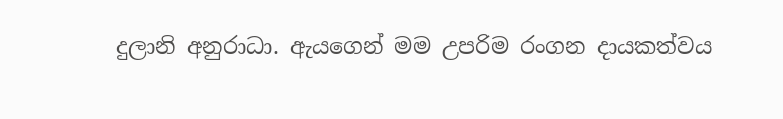දුලානි අනුරාධා. ඇයගෙන් මම උපරිම රංගන දායකත්වය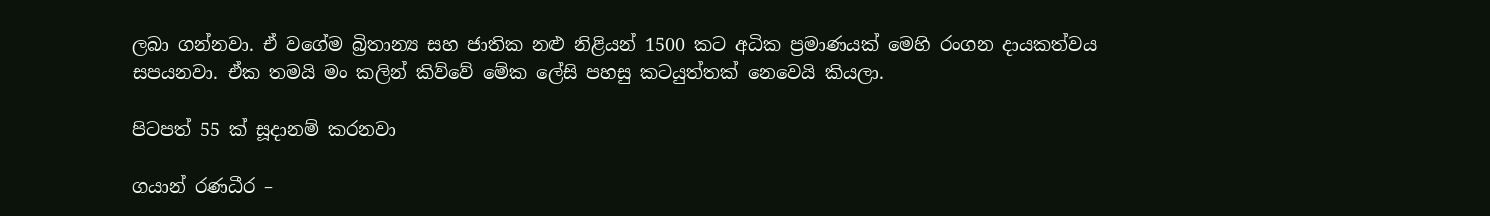ලබා ගන්නවා. ඒ වගේම බ්‍රිතාන්‍ය සහ ජාතික නළු නිළියන් 1500 කට අධික ප්‍රමාණයක් මෙහි රංගන දායකත්වය සපයනවා. ඒක තමයි මං කලින් කිව්වේ මේක ලේසි පහසු කටයුත්තක් නෙවෙයි කියලා.

පිටපත් 55 ක් සූදානම් කරනවා

ගයාන් රණධීර –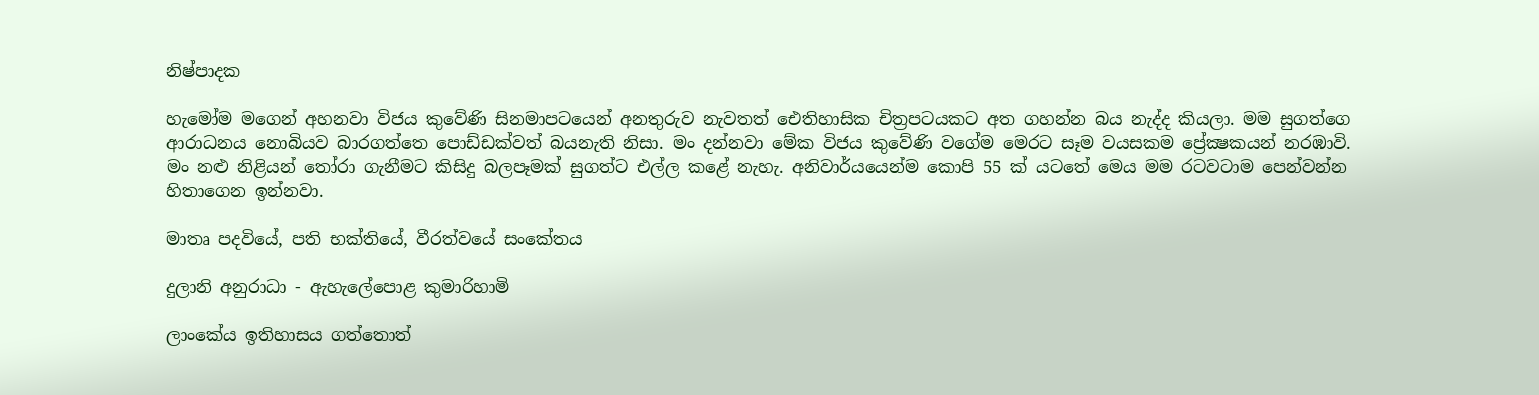නිෂ්පාදක

හැමෝම මගෙන් අහනවා විජය කුවේණි සිනමාපටයෙන් අනතුරුව නැවතත් ඓතිහාසික චිත්‍රපටයකට අත ගහන්න බය නැද්ද කියලා. මම සුගත්ගෙ ආරාධනය නොබියව බාරගත්තෙ පොඩ්ඩක්වත් බයනැති නිසා. මං දන්නවා මේක විජය කුවේණි වගේම මෙරට සෑම වයසකම ප්‍රේක්‍ෂකයන් නරඹාවි. මං නළු නිළියන් තෝරා ගැනීමට කිසිදු බලපෑමක් සුගත්ට එල්ල කළේ නැහැ. අනිවාර්යයෙන්ම කොපි 55 ක් යටතේ මෙය මම රටවටාම පෙන්වන්න හිතාගෙන ඉන්නවා.

මාතෘ පදවියේ, පති භක්තියේ, වීරත්වයේ සංකේතය

දුලානි අනුරාධා - ඇහැලේපොළ කුමාරිහාමි

ලාංකේය ඉතිහාසය ගත්තොත්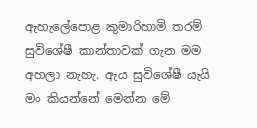ඇහැලේපොළ කුමාරිහාමි තරම් සුවිශේෂී කාන්තාවක් ගැන මම අහලා නැහැ. ඇය සුවිශේෂී යැයි මං කියන්නේ මෙන්න මේ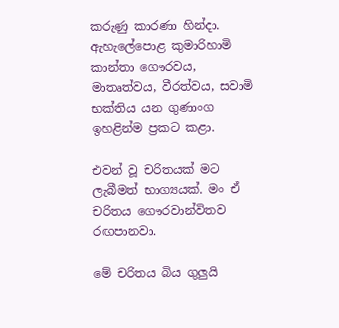කරුණු කාරණා හින්දා. ඇහැලේපොළ කුමාරිහාමි කාන්තා ගෞරවය, මාතෘත්වය, වීරත්වය, සවාමි භක්තිය යන ගුණාංග ඉහළින්ම ප්‍රකට කළා.

එවන් වූ චරිතයක් මට ලැබීමත් භාග්‍යයක්. මං ඒ චරිතය ගෞරවාන්විතව රඟපානවා.

මේ චරිතය බිය ගුලුයි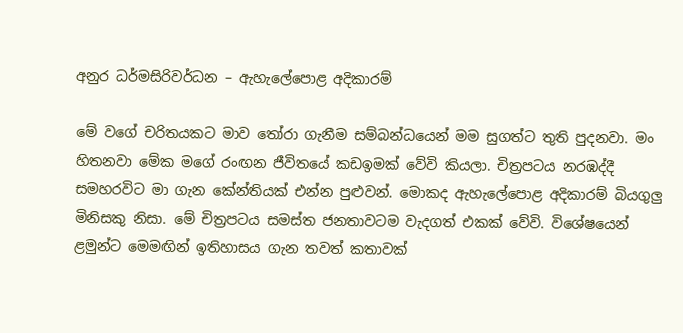අනුර ධර්මසිරිවර්ධන – ඇහැලේපොළ අදිකාරම්

මේ වගේ චරිතයකට මාව තෝරා ගැනීම සම්බන්ධයෙන් මම සුගත්ට තුති පුදනවා. මං හිතනවා මේක මගේ රංඟන ජීවිතයේ කඩඉමක් වේවි කියලා. චිත්‍රපටය නරඹද්දී සමහරවිට මා ගැන කේන්තියක් එන්න පුළුවන්. මොකද ඇහැලේපොළ අදිකාරම් බියගුලු මිනිසකු නිසා. මේ චිත්‍රපටය සමස්ත ජනතාවටම වැදගත් එකක් වේවි. විශේෂයෙන් ළමුන්ට මෙමඟින් ඉතිහාසය ගැන තවත් කතාවක්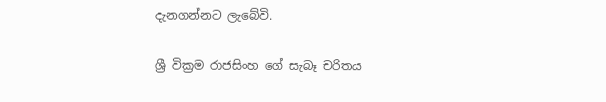දැනගන්නට ලැබේවි.

ශ්‍රී වික්‍රම රාජසිංහ ගේ සැබෑ චරිතය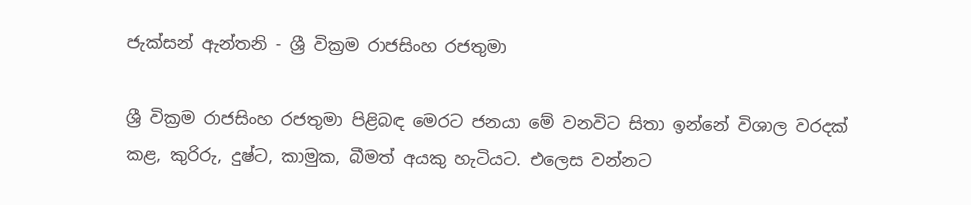ජැක්සන් ඇන්තනි - ශ්‍රී වික්‍රම රාජසිංහ රජතුමා

ශ්‍රී වික්‍රම රාජසිංහ රජතුමා පිළිබඳ මෙරට ජනයා මේ වනවිට සිතා ඉන්නේ විශාල වරදක් කළ, කුරිරු, දුෂ්ට, කාමුක, බීමත් අයකු හැටියට. එලෙස වන්නට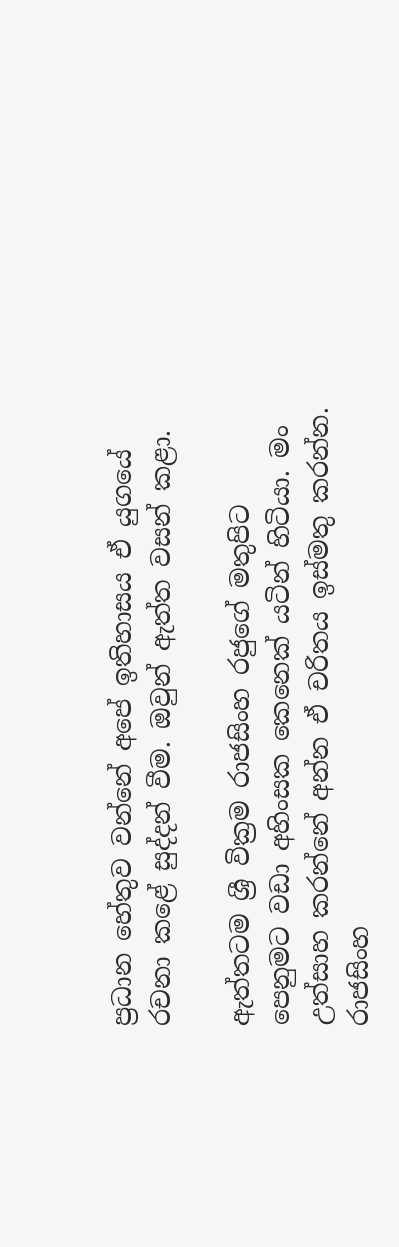ප්‍රධාන හේතුව වන්නේ අපේ ඉතිහාසය ඒ යුගයේ රචනා කළේ සුද්දන් වීම. ඔවුන් ඇත්ත වසන් කළා.

ඇත්තටම ශ්‍රී වික්‍රම රාජසිංහ රජුගේ මතුපිට පෙනුමට වඩා අහිංසක කෙනෙක් යටින් හිටියා. මං උත්සාහ කරන්නේ අන්න ඒ චරිතය ඉස්මතු කරන්න. රාජසිංහ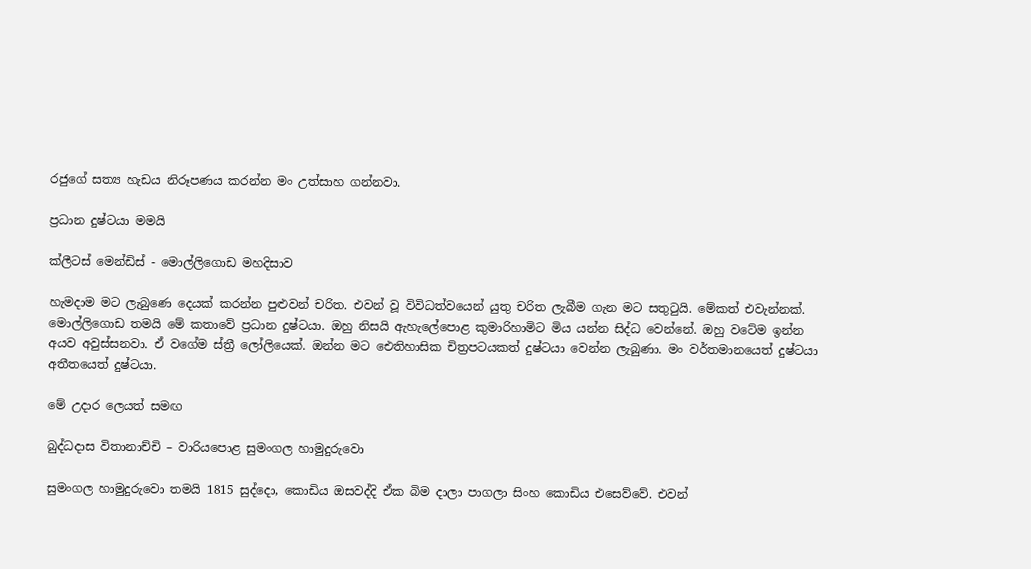රජුගේ සත්‍ය හැඩය නිරූපණය කරන්න මං උත්සාහ ගන්නවා.

ප්‍රධාන දුෂ්ටයා මමයි

ක්ලීටස් මෙන්ඩිස් - මොල්ලිගොඩ මහදිසාව

හැමදාම මට ලැබුණෙ දෙයක් කරන්න පුළුවන් චරිත. එවන් වූ විවිධත්වයෙන් යුතු චරිත ලැබීම ගැන මට සතුටුයි. මේකත් එවැන්නක්. මොල්ලිගොඩ තමයි මේ කතාවේ ප්‍රධාන දුෂ්ටයා. ඔහු නිසයි ඇහැලේපොළ කුමාරිහාමිට මිය යන්න සිද්ධ වෙන්නේ. ඔහු වටේම ඉන්න අයව අවුස්සනවා. ඒ වගේම ස්ත්‍රී ලෝලියෙක්. ඔන්න මට ඓතිහාසික චිත්‍රපටයකත් දුෂ්ටයා වෙන්න ලැබුණා. මං වර්තමානයෙත් දුෂ්ටයා අතීතයෙත් දුෂ්ටයා.

මේ උදාර ලෙයත් සමඟ

බුද්ධදාස විතානාච්චි – වාරියපොළ සුමංගල හාමුදුරුවො

සුමංගල හාමුදුරුවො තමයි 1815 සුද්දො, කොඩිය ඔසවද්දි ඒක බිම දාලා පාගලා සිංහ කොඩිය එසෙව්වේ. එවන්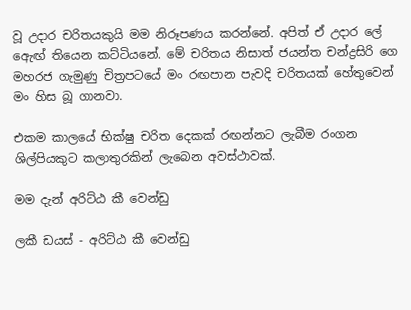වූ උදාර චරිතයකුයි මම නිරූපණය කරන්නේ. අපිත් ඒ උදාර ලේ ඇෙඟ් තියෙන කට්ටියනේ. මේ චරිතය නිසාත් ජයන්ත චන්ද්‍රසිරි ගෙ මහරජ ගැමුණු චිත්‍රපටයේ මං රඟපාන පැවදි චරිතයක් හේතුවෙන් මං හිස බූ ගානවා.

එකම කාලයේ භික්ෂු චරිත දෙකක් රඟන්නට ලැබීම රංගන ශිල්පියකුට කලාතුරකින් ලැබෙන අවස්ථාවක්.

මම දැන් අරිට්ඨ කී වෙන්ඩු

ලකී ඩයස් - අරිට්ඨ කී වෙන්ඩු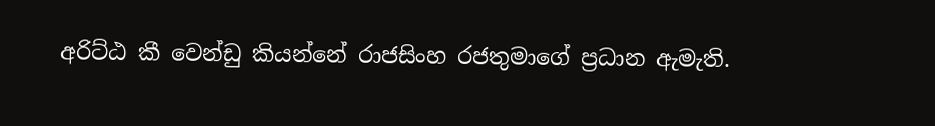අරිට්ඨ කී වෙන්ඩු කියන්නේ රාජසිංහ රජතුමාගේ ප්‍රධාන ඇමැති.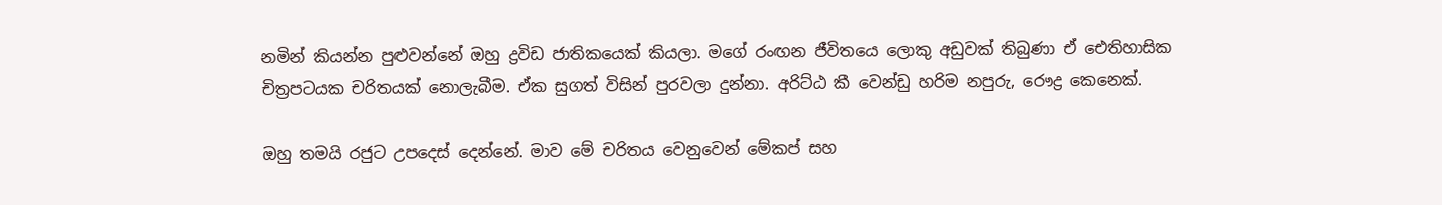නමින් කියන්න පුළුවන්නේ ඔහු ද්‍රවිඩ ජාතිකයෙක් කියලා. මගේ රංඟන ජීවිතයෙ ලොකු අඩුවක් තිබුණා ඒ ඓතිහාසික චිත්‍රපටයක චරිතයක් නොලැබීම. ඒක සුගත් විසින් පුරවලා දුන්නා. අරිට්ඨ කී වෙන්ඩු හරිම නපුරු, රෞද්‍ර කෙනෙක්.

ඔහු තමයි රජුට උපදෙස් දෙන්නේ. මාව මේ චරිතය වෙනුවෙන් මේකප් සහ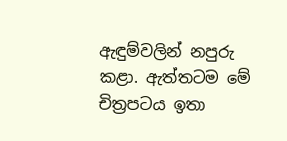ඇඳුම්වලින් නපුරු කළා. ඇත්තටම මේ චිත්‍රපටය ඉතා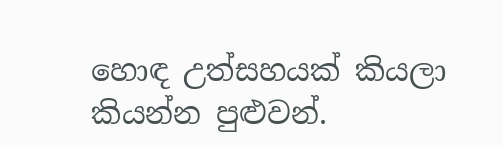හොඳ උත්සහයක් කියලා කියන්න පුළුවන්.